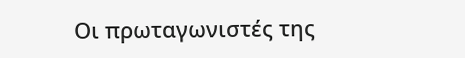Οι πρωταγωνιστές της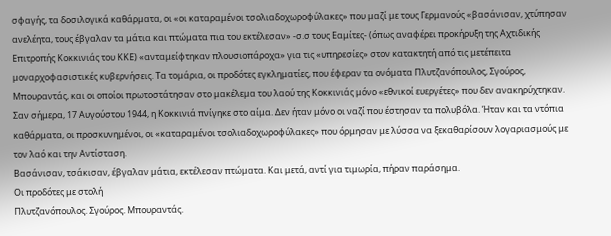σφαγής, τα δοσιλογικά καθάρματα, οι «οι καταραμένοι τσολιαδοχωροφύλακες» που μαζί με τους Γερμανούς «βασάνισαν, χτύπησαν ανελέητα, τους έβγαλαν τα μάτια και πτώματα πια του εκτέλεσαν» -σ.σ τους Εαμίτες- (όπως αναφέρει προκήρυξη της Αχτιδικής Επιτροπής Κοκκινιάς του ΚΚΕ) «ανταμείφτηκαν πλουσιοπάροχα» για τις «υπηρεσίες» στον κατακτητή από τις μετέπειτα μοναρχοφασιστικές κυβερνήσεις. Τα τομάρια, οι προδότες εγκληματίες, που έφεραν τα ονόματα Πλυτζανόπουλος, Σγούρος, Μπουραντάς, και οι οποίοι πρωτοστάτησαν στο μακέλεμα του λαού της Κοκκινιάς μόνο «εθνικοί ευεργέτες» που δεν ανακηρύχτηκαν.
Σαν σήμερα, 17 Αυγούστου 1944, η Κοκκινιά πνίγηκε στο αίμα. Δεν ήταν μόνο οι ναζί που έστησαν τα πολυβόλα. Ήταν και τα ντόπια καθάρματα, οι προσκυνημένοι, οι «καταραμένοι τσολιαδοχωροφύλακες» που όρμησαν με λύσσα να ξεκαθαρίσουν λογαριασμούς με τον λαό και την Αντίσταση.
Βασάνισαν, τσάκισαν, έβγαλαν μάτια, εκτέλεσαν πτώματα. Και μετά, αντί για τιμωρία, πήραν παράσημα.
Οι προδότες με στολή
Πλυτζανόπουλος. Σγούρος. Μπουραντάς.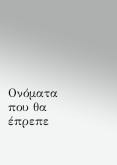Ονόματα που θα έπρεπε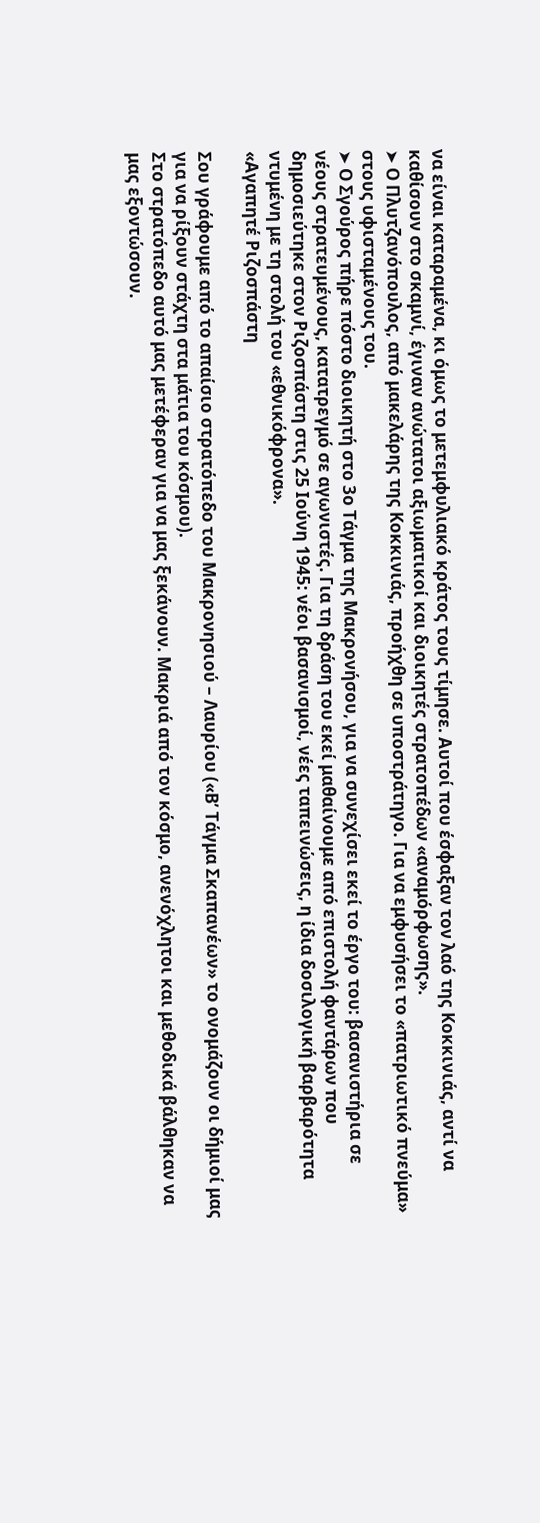να είναι καταραμένα, κι όμως το μετεμφυλιακό κράτος τους τίμησε. Αυτοί που έσφαξαν τον λαό της Κοκκινιάς, αντί να καθίσουν στο σκαμνί, έγιναν ανώτατοι αξιωματικοί και διοικητές στρατοπέδων «αναμόρφωσης».
➤ Ο Πλυτζανόπουλος, από μακελάρης της Κοκκινιάς, προήχθη σε υποστράτηγο. Για να εμφυσήσει το «πατριωτικό πνεύμα» στους υφισταμένους του.
➤ Ο Σγούρος πήρε πόστο διοικητή στο 3ο Τάγμα της Μακρονήσου, για να συνεχίσει εκεί το έργο του: βασανιστήρια σε νέους στρατευμένους, κατατρεγμό σε αγωνιστές. Για τη δράση του εκεί μαθαίνουμε από επιστολή φαντάρων που δημοσιεύτηκε στον Ριζοσπάστη στις 25 Ιούνη 1945: νέοι βασανισμοί, νέες ταπεινώσεις, η ίδια δοσιλογική βαρβαρότητα ντυμένη με τη στολή του «εθνικόφρονα».
«Αγαπητέ Ριζοσπάστη

Σου γράφουμε από το απαίσιο στρατόπεδο του Μακρονησιού – Λαυρίου («Β’ Τάγμα Σκαπανέων» το ονομάζουν οι δήμιοί μας για να ρίξουν στάχτη στα μάτια του κόσμου).
Στο στρατόπεδο αυτό μας μετέφεραν για να μας ξεκάνουν. Μακριά από τον κόσμο, ανενόχλητοι και μεθοδικά βάλθηκαν να μας εξοντώσουν.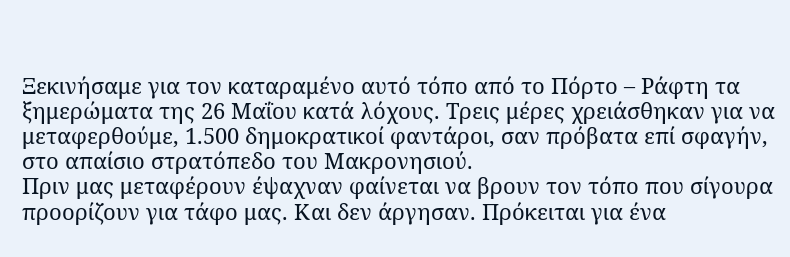Ξεκινήσαμε για τον καταραμένο αυτό τόπο από το Πόρτο – Ράφτη τα ξημερώματα της 26 Μαΐου κατά λόχους. Τρεις μέρες χρειάσθηκαν για να μεταφερθούμε, 1.500 δημοκρατικοί φαντάροι, σαν πρόβατα επί σφαγήν, στο απαίσιο στρατόπεδο του Μακρονησιού.
Πριν μας μεταφέρουν έψαχναν φαίνεται να βρουν τον τόπο που σίγουρα προορίζουν για τάφο μας. Και δεν άργησαν. Πρόκειται για ένα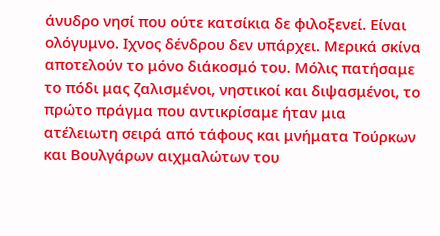άνυδρο νησί που ούτε κατσίκια δε φιλοξενεί. Είναι ολόγυμνο. Ιχνος δένδρου δεν υπάρχει. Μερικά σκίνα αποτελούν το μόνο διάκοσμό του. Μόλις πατήσαμε το πόδι μας ζαλισμένοι, νηστικοί και διψασμένοι, το πρώτο πράγμα που αντικρίσαμε ήταν μια ατέλειωτη σειρά από τάφους και μνήματα Τούρκων και Βουλγάρων αιχμαλώτων του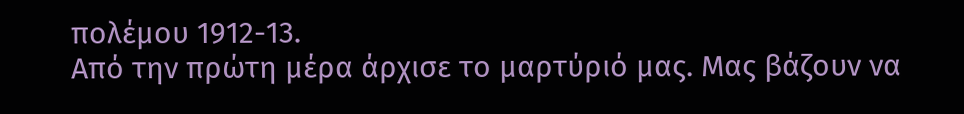πολέμου 1912-13.
Από την πρώτη μέρα άρχισε το μαρτύριό μας. Μας βάζουν να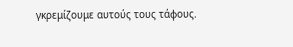γκρεμίζουμε αυτούς τους τάφους.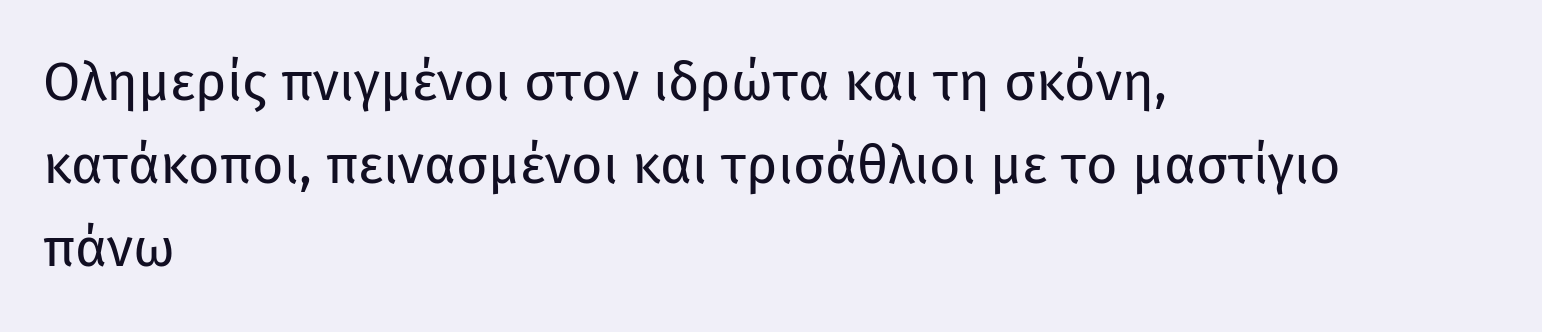Ολημερίς πνιγμένοι στον ιδρώτα και τη σκόνη, κατάκοποι, πεινασμένοι και τρισάθλιοι με το μαστίγιο πάνω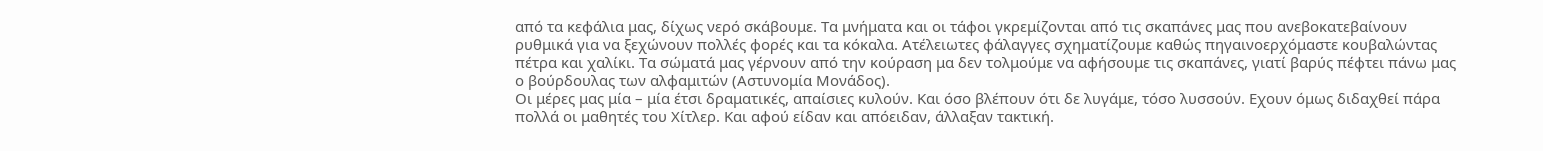από τα κεφάλια μας, δίχως νερό σκάβουμε. Τα μνήματα και οι τάφοι γκρεμίζονται από τις σκαπάνες μας που ανεβοκατεβαίνουν ρυθμικά για να ξεχώνουν πολλές φορές και τα κόκαλα. Ατέλειωτες φάλαγγες σχηματίζουμε καθώς πηγαινοερχόμαστε κουβαλώντας πέτρα και χαλίκι. Τα σώματά μας γέρνουν από την κούραση μα δεν τολμούμε να αφήσουμε τις σκαπάνες, γιατί βαρύς πέφτει πάνω μας ο βούρδουλας των αλφαμιτών (Αστυνομία Μονάδος).
Οι μέρες μας μία – μία έτσι δραματικές, απαίσιες κυλούν. Και όσο βλέπουν ότι δε λυγάμε, τόσο λυσσούν. Εχουν όμως διδαχθεί πάρα πολλά οι μαθητές του Χίτλερ. Και αφού είδαν και απόειδαν, άλλαξαν τακτική.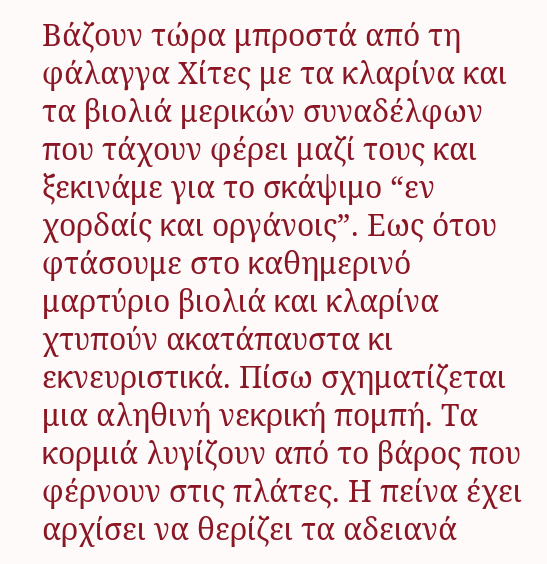Βάζουν τώρα μπροστά από τη φάλαγγα Χίτες με τα κλαρίνα και τα βιολιά μερικών συναδέλφων που τάχουν φέρει μαζί τους και ξεκινάμε για το σκάψιμο “εν χορδαίς και οργάνοις”. Εως ότου φτάσουμε στο καθημερινό μαρτύριο βιολιά και κλαρίνα χτυπούν ακατάπαυστα κι εκνευριστικά. Πίσω σχηματίζεται μια αληθινή νεκρική πομπή. Τα κορμιά λυγίζουν από το βάρος που φέρνουν στις πλάτες. Η πείνα έχει αρχίσει να θερίζει τα αδειανά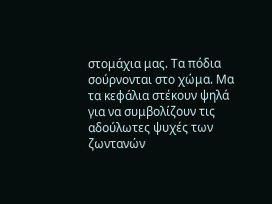στομάχια μας. Τα πόδια σούρνονται στο χώμα. Μα τα κεφάλια στέκουν ψηλά για να συμβολίζουν τις αδούλωτες ψυχές των ζωντανών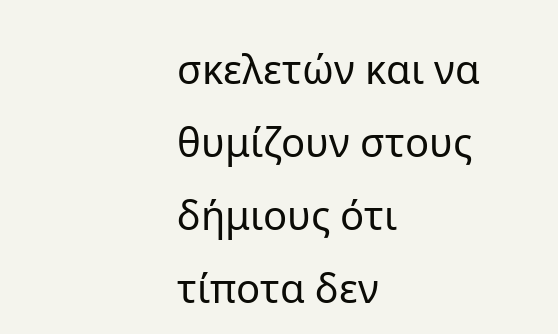σκελετών και να θυμίζουν στους δήμιους ότι τίποτα δεν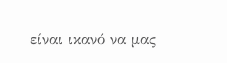είναι ικανό να μας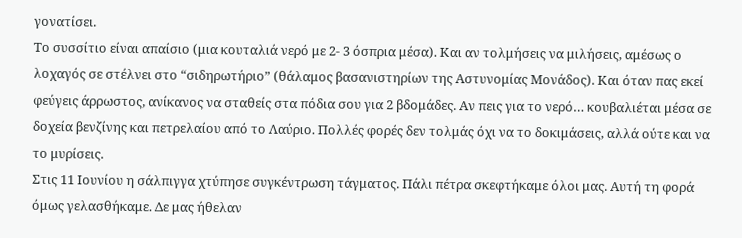γονατίσει.
Το συσσίτιο είναι απαίσιο (μια κουταλιά νερό με 2- 3 όσπρια μέσα). Και αν τολμήσεις να μιλήσεις, αμέσως ο λοχαγός σε στέλνει στο “σιδηρωτήριο” (θάλαμος βασανιστηρίων της Αστυνομίας Μονάδος). Και όταν πας εκεί φεύγεις άρρωστος, ανίκανος να σταθείς στα πόδια σου για 2 βδομάδες. Αν πεις για το νερό… κουβαλιέται μέσα σε δοχεία βενζίνης και πετρελαίου από το Λαύριο. Πολλές φορές δεν τολμάς όχι να το δοκιμάσεις, αλλά ούτε και να το μυρίσεις.
Στις 11 Ιουνίου η σάλπιγγα χτύπησε συγκέντρωση τάγματος. Πάλι πέτρα σκεφτήκαμε όλοι μας. Αυτή τη φορά όμως γελασθήκαμε. Δε μας ήθελαν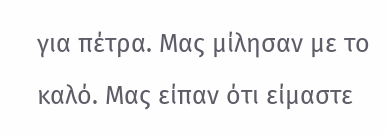για πέτρα. Μας μίλησαν με το καλό. Μας είπαν ότι είμαστε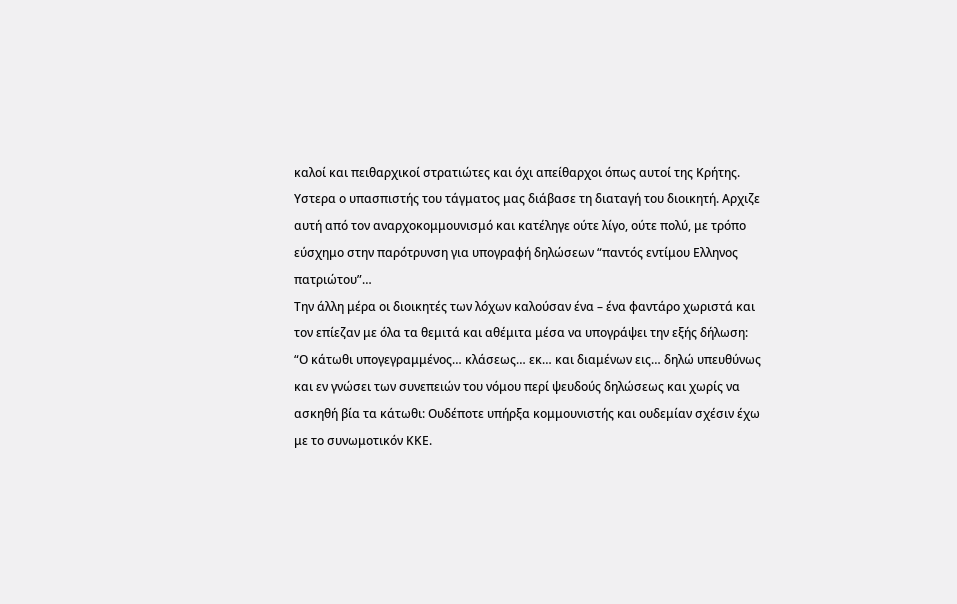καλοί και πειθαρχικοί στρατιώτες και όχι απείθαρχοι όπως αυτοί της Κρήτης. Υστερα ο υπασπιστής του τάγματος μας διάβασε τη διαταγή του διοικητή. Αρχιζε αυτή από τον αναρχοκομμουνισμό και κατέληγε ούτε λίγο, ούτε πολύ, με τρόπο εύσχημο στην παρότρυνση για υπογραφή δηλώσεων “παντός εντίμου Ελληνος πατριώτου”…
Την άλλη μέρα οι διοικητές των λόχων καλούσαν ένα – ένα φαντάρο χωριστά και τον επίεζαν με όλα τα θεμιτά και αθέμιτα μέσα να υπογράψει την εξής δήλωση:
“Ο κάτωθι υπογεγραμμένος… κλάσεως… εκ… και διαμένων εις… δηλώ υπευθύνως και εν γνώσει των συνεπειών του νόμου περί ψευδούς δηλώσεως και χωρίς να ασκηθή βία τα κάτωθι: Ουδέποτε υπήρξα κομμουνιστής και ουδεμίαν σχέσιν έχω με το συνωμοτικόν ΚΚΕ.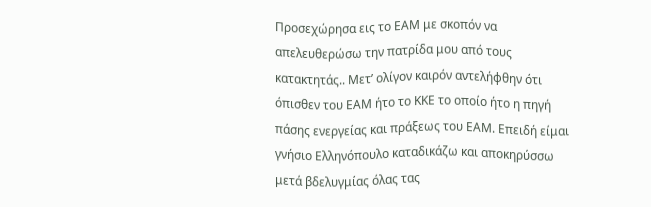Προσεχώρησα εις το ΕΑΜ με σκοπόν να απελευθερώσω την πατρίδα μου από τους κατακτητάς.. Μετ’ ολίγον καιρόν αντελήφθην ότι όπισθεν του ΕΑΜ ήτο το ΚΚΕ το οποίο ήτο η πηγή πάσης ενεργείας και πράξεως του ΕΑΜ. Επειδή είμαι γνήσιο Ελληνόπουλο καταδικάζω και αποκηρύσσω μετά βδελυγμίας όλας τας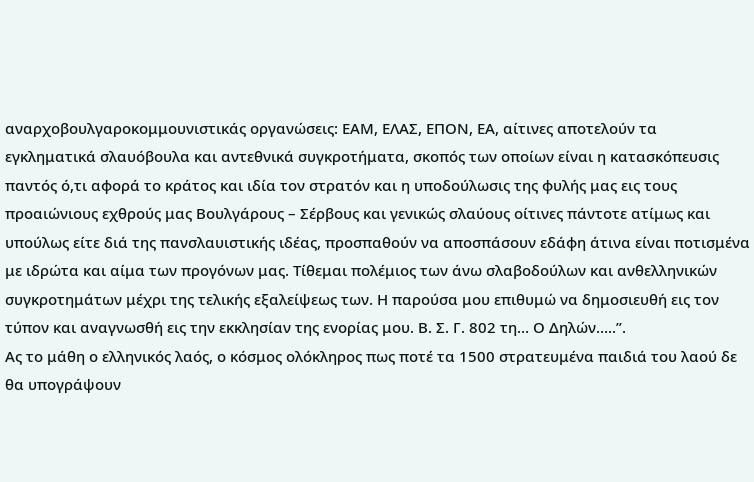αναρχοβουλγαροκομμουνιστικάς οργανώσεις: ΕΑΜ, ΕΛΑΣ, ΕΠΟΝ, ΕΑ, αίτινες αποτελούν τα εγκληματικά σλαυόβουλα και αντεθνικά συγκροτήματα, σκοπός των οποίων είναι η κατασκόπευσις παντός ό,τι αφορά το κράτος και ιδία τον στρατόν και η υποδούλωσις της φυλής μας εις τους προαιώνιους εχθρούς μας Βουλγάρους – Σέρβους και γενικώς σλαύους οίτινες πάντοτε ατίμως και υπούλως είτε διά της πανσλαυιστικής ιδέας, προσπαθούν να αποσπάσουν εδάφη άτινα είναι ποτισμένα με ιδρώτα και αίμα των προγόνων μας. Τίθεμαι πολέμιος των άνω σλαβοδούλων και ανθελληνικών συγκροτημάτων μέχρι της τελικής εξαλείψεως των. Η παρούσα μου επιθυμώ να δημοσιευθή εις τον τύπον και αναγνωσθή εις την εκκλησίαν της ενορίας μου. Β. Σ. Γ. 802 τη… Ο Δηλών…..”.
Ας το μάθη ο ελληνικός λαός, ο κόσμος ολόκληρος πως ποτέ τα 1500 στρατευμένα παιδιά του λαού δε θα υπογράψουν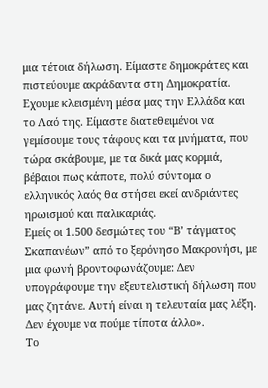μια τέτοια δήλωση. Είμαστε δημοκράτες και πιστεύουμε ακράδαντα στη Δημοκρατία. Εχουμε κλεισμένη μέσα μας την Ελλάδα και το Λαό της. Είμαστε διατεθειμένοι να γεμίσουμε τους τάφους και τα μνήματα, που τώρα σκάβουμε, με τα δικά μας κορμιά, βέβαιοι πως κάποτε, πολύ σύντομα ο ελληνικός λαός θα στήσει εκεί ανδριάντες ηρωισμού και παλικαριάς.
Εμείς οι 1.500 δεσμώτες του “Β’ τάγματος Σκαπανέων” από το ξερόνησο Μακρονήσι, με μια φωνή βροντοφωνάζουμε: Δεν υπογράφουμε την εξευτελιστική δήλωση που μας ζητάνε. Αυτή είναι η τελευταία μας λέξη. Δεν έχουμε να πούμε τίποτα άλλο».
Το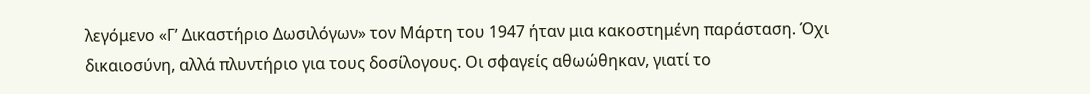λεγόμενο «Γ’ Δικαστήριο Δωσιλόγων» τον Μάρτη του 1947 ήταν μια κακοστημένη παράσταση. Όχι δικαιοσύνη, αλλά πλυντήριο για τους δοσίλογους. Οι σφαγείς αθωώθηκαν, γιατί το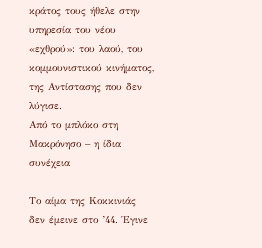κράτος τους ήθελε στην υπηρεσία του νέου «εχθρού»: του λαού, του κομμουνιστικού κινήματος, της Αντίστασης που δεν λύγισε.
Από το μπλόκο στη Μακρόνησο – η ίδια συνέχεια

Το αίμα της Κοκκινιάς δεν έμεινε στο ’44. Έγινε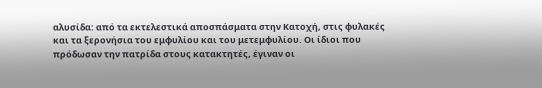αλυσίδα: από τα εκτελεστικά αποσπάσματα στην Κατοχή, στις φυλακές και τα ξερονήσια του εμφυλίου και του μετεμφυλίου. Οι ίδιοι που πρόδωσαν την πατρίδα στους κατακτητές, έγιναν οι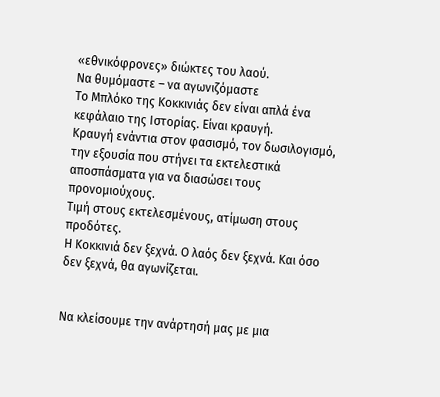«εθνικόφρονες» διώκτες του λαού.
Να θυμόμαστε – να αγωνιζόμαστε
Το Μπλόκο της Κοκκινιάς δεν είναι απλά ένα κεφάλαιο της Ιστορίας. Είναι κραυγή.
Κραυγή ενάντια στον φασισμό, τον δωσιλογισμό, την εξουσία που στήνει τα εκτελεστικά αποσπάσματα για να διασώσει τους προνομιούχους.
Τιμή στους εκτελεσμένους, ατίμωση στους προδότες.
Η Κοκκινιά δεν ξεχνά. Ο λαός δεν ξεχνά. Και όσο δεν ξεχνά, θα αγωνίζεται.


Να κλείσουμε την ανάρτησή μας με μια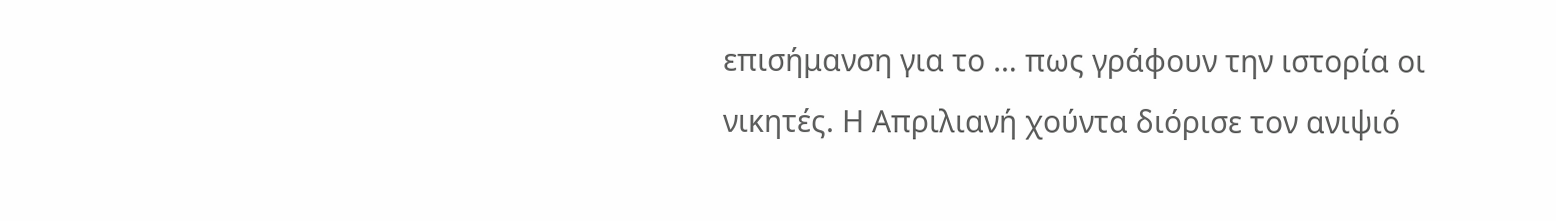επισήμανση για το … πως γράφουν την ιστορία οι νικητές. Η Απριλιανή χούντα διόρισε τον ανιψιό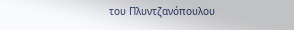του Πλυντζανόπουλου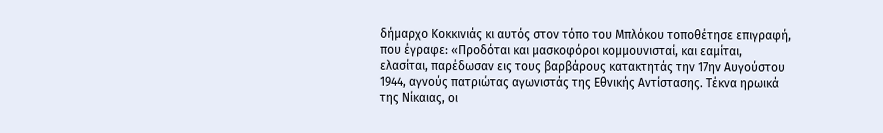δήμαρχο Κοκκινιάς κι αυτός στον τόπο του Μπλόκου τοποθέτησε επιγραφή, που έγραφε: «Προδόται και μασκοφόροι κομμουνισταί, και εαμίται, ελασίται, παρέδωσαν εις τους βαρβάρους κατακτητάς την 17ην Αυγούστου 1944, αγνούς πατριώτας αγωνιστάς της Εθνικής Αντίστασης. Τέκνα ηρωικά της Νίκαιας, οι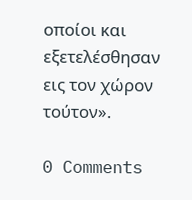οποίοι και εξετελέσθησαν εις τον χώρον τούτον».

0 Comments